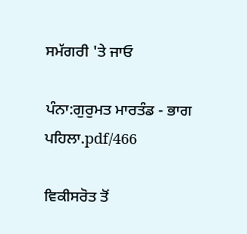ਸਮੱਗਰੀ 'ਤੇ ਜਾਓ

ਪੰਨਾ:ਗੁਰੁਮਤ ਮਾਰਤੰਡ - ਭਾਗ ਪਹਿਲਾ.pdf/466

ਵਿਕੀਸਰੋਤ ਤੋਂ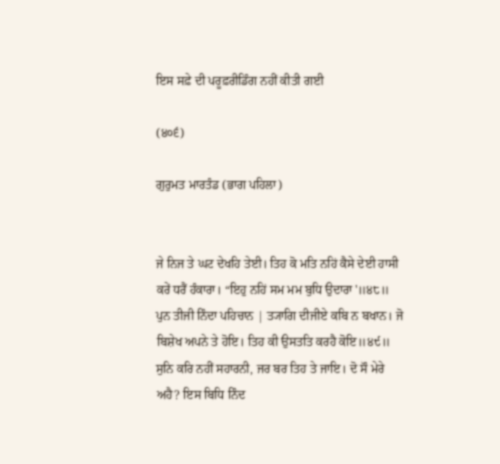ਇਸ ਸਫ਼ੇ ਦੀ ਪਰੂਫ਼ਰੀਡਿੰਗ ਨਹੀਂ ਕੀਤੀ ਗਈ

(੪੦੬)

ਗੁਰੁਮਤ ਮਾਰਤੰਡ (ਭਾਗ ਪਹਿਲਾ)


ਜੇ ਨਿਜ ਤੇ ਘਟ ਦੇਖਹਿ ਤੇਈ। ਤਿਹ ਕੋ ਮਤਿ ਨਹਿਂ ਕੈਸੇ ਦੇਈ ਹਾਸੀ ਕਰੇਂ ਧਰੈਂ ਹੰਕਾਰਾ। “ਇਹੁ ਨਹਿਂ ਸਮ ਮਮ ਬੁਧਿ ਉਦਾਰਾ'॥੪੮॥ ਪੁਨ ਤੀਜੀ ਨਿੰਦਾ ਪਹਿਚਾਨ | ਤ੍ਯਾਗਿ ਦੀਜੀਏ ਕਬਿ ਨ ਬਖਾਨ। ਜੋ ਬਿਸ਼ੇਖ ਅਪਨੇ ਤੇ ਹੋਇ। ਤਿਹ ਕੀ ਉਸਤਤਿ ਕਰਹੈ ਕੋਇ॥੪੯॥ ਸੁਨਿ ਕਰਿ ਨਹੀਂ ਸਹਾਰਨੀ, ਜਰ ਬਰ ਤਿਹ ਤੇ ਜਾਇ। ਦੋ ਸੌ ਮੇਰੇ ਅਹੈ? ਇਸ ਬਿਧਿ ਨਿੰਦ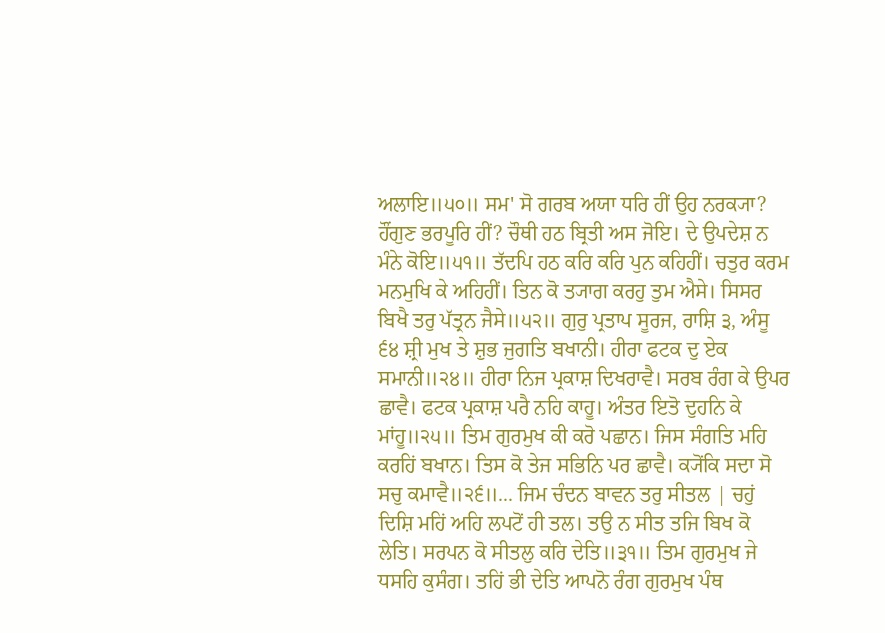ਅਲਾਇ॥੫੦॥ ਸਮ' ਸੋ ਗਰਬ ਅਯਾ ਧਰਿ ਹੀਂ ਉਹ ਨਰਕ੍ਯਾ? ਹੌਂਗੁਣ ਭਰਪੂਰਿ ਹੀਂ? ਚੌਥੀ ਹਠ ਬ੍ਰਿਤੀ ਅਸ ਜੋਇ। ਦੇ ਉਪਦੇਸ਼ ਨ ਮੰਨੇ ਕੋਇ॥੫੧॥ ਤੱਦਪਿ ਹਠ ਕਰਿ ਕਰਿ ਪੁਨ ਕਹਿਹੀਂ। ਚਤੁਰ ਕਰਮ ਮਨਮੁਖਿ ਕੇ ਅਹਿਹੀਂ। ਤਿਨ ਕੋ ਤ੍ਯਾਗ ਕਰਹੁ ਤੁਮ ਐਸੇ। ਸਿਸਰ ਬਿਖੈ ਤਰੁ ਪੱਤ੍ਰਨ ਜੈਸੇ॥੫੨॥ ਗੁਰੁ ਪ੍ਰਤਾਪ ਸੂਰਜ, ਰਾਸ਼ਿ ੩, ਅੰਸੂ ੬੪ ਸ਼੍ਰੀ ਮੁਖ ਤੇ ਸ਼ੁਭ ਜੁਗਤਿ ਬਖਾਨੀ। ਹੀਰਾ ਫਟਕ ਦੁ ਏਕ ਸਮਾਨੀ॥੨੪॥ ਹੀਰਾ ਨਿਜ ਪ੍ਰਕਾਸ਼ ਦਿਖਰਾਵੈ। ਸਰਬ ਰੰਗ ਕੇ ਉਪਰ ਛਾਵੈ। ਫਟਕ ਪ੍ਰਕਾਸ਼ ਪਰੈ ਨਹਿ ਕਾਹੂ। ਅੰਤਰ ਇਤੋ ਦੁਹਨਿ ਕੇ ਮਾਂਹੂ॥੨੫॥ ਤਿਮ ਗੁਰਮੁਖ ਕੀ ਕਰੋ ਪਛਾਨ। ਜਿਸ ਸੰਗਤਿ ਮਹਿ ਕਰਹਿਂ ਬਖਾਨ। ਤਿਸ ਕੋ ਤੇਜ ਸਭਿਨਿ ਪਰ ਛਾਵੈ। ਕ੍ਯੋਂਕਿ ਸਦਾ ਸੋ ਸਚੁ ਕਮਾਵੈ॥੨੬॥... ਜਿਮ ਚੰਦਨ ਬਾਵਨ ਤਰੁ ਸੀਤਲ | ਚਹੁਂ ਦਿਸ਼ਿ ਮਹਿਂ ਅਹਿ ਲਪਟੋਂ ਹੀ ਤਲ। ਤਉ ਨ ਸੀਤ ਤਜਿ ਬਿਖ ਕੋ ਲੇਤਿ। ਸਰਪਨ ਕੋ ਸੀਤਲੁ ਕਰਿ ਦੇਤਿ॥੩੧॥ ਤਿਮ ਗੁਰਮੁਖ ਜੇ ਧਸਹਿ ਕੁਸੰਗ। ਤਹਿਂ ਭੀ ਦੇਤਿ ਆਪਨੋ ਰੰਗ ਗੁਰਮੁਖ ਪੰਥ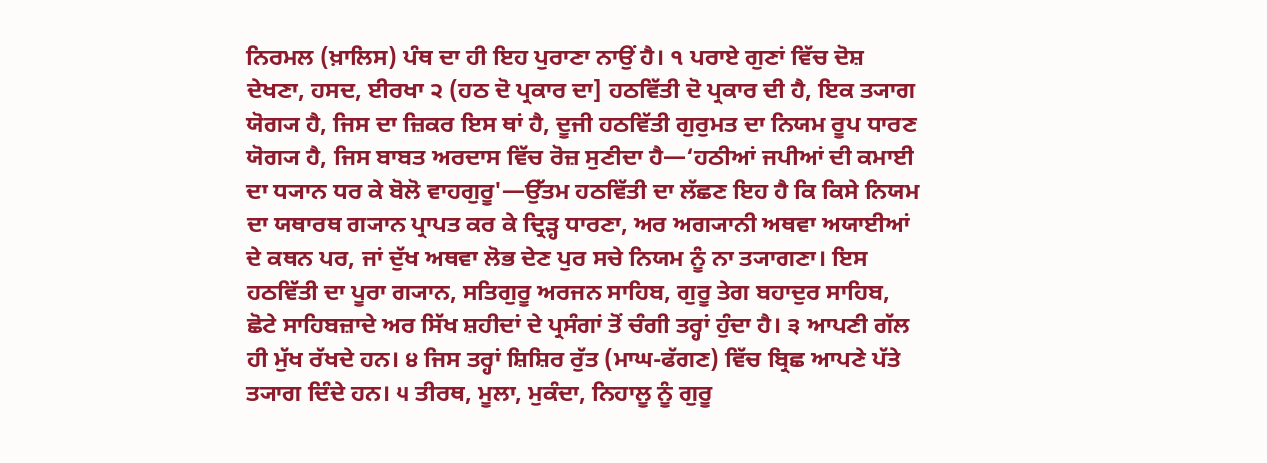ਨਿਰਮਲ (ਖ਼ਾਲਿਸ) ਪੰਥ ਦਾ ਹੀ ਇਹ ਪੁਰਾਣਾ ਨਾਉਂ ਹੈ। ੧ ਪਰਾਏ ਗੁਣਾਂ ਵਿੱਚ ਦੋਸ਼ ਦੇਖਣਾ, ਹਸਦ, ਈਰਖਾ ੨ (ਹਠ ਦੋ ਪ੍ਰਕਾਰ ਦਾ] ਹਠਵਿੱਤੀ ਦੋ ਪ੍ਰਕਾਰ ਦੀ ਹੈ, ਇਕ ਤ੍ਯਾਗ ਯੋਗ੍ਯ ਹੈ, ਜਿਸ ਦਾ ਜ਼ਿਕਰ ਇਸ ਥਾਂ ਹੈ, ਦੂਜੀ ਹਠਵਿੱਤੀ ਗੁਰੁਮਤ ਦਾ ਨਿਯਮ ਰੂਪ ਧਾਰਣ ਯੋਗ੍ਯ ਹੈ, ਜਿਸ ਬਾਬਤ ਅਰਦਾਸ ਵਿੱਚ ਰੋਜ਼ ਸੁਣੀਦਾ ਹੈ—‘ਹਠੀਆਂ ਜਪੀਆਂ ਦੀ ਕਮਾਈ ਦਾ ਧ੍ਯਾਨ ਧਰ ਕੇ ਬੋਲੋ ਵਾਹਗੁਰੂ'—ਉੱਤਮ ਹਠਵਿੱਤੀ ਦਾ ਲੱਛਣ ਇਹ ਹੈ ਕਿ ਕਿਸੇ ਨਿਯਮ ਦਾ ਯਥਾਰਥ ਗ੍ਯਾਨ ਪ੍ਰਾਪਤ ਕਰ ਕੇ ਦ੍ਰਿੜ੍ਹ ਧਾਰਣਾ, ਅਰ ਅਗ੍ਯਾਨੀ ਅਥਵਾ ਅਯਾਈਆਂ ਦੇ ਕਥਨ ਪਰ, ਜਾਂ ਦੁੱਖ ਅਥਵਾ ਲੋਭ ਦੇਣ ਪੁਰ ਸਚੇ ਨਿਯਮ ਨੂੰ ਨਾ ਤ੍ਯਾਗਣਾ। ਇਸ ਹਠਵਿੱਤੀ ਦਾ ਪੂਰਾ ਗ੍ਯਾਨ, ਸਤਿਗੁਰੂ ਅਰਜਨ ਸਾਹਿਬ, ਗੁਰੂ ਤੇਗ ਬਹਾਦੁਰ ਸਾਹਿਬ, ਛੋਟੇ ਸਾਹਿਬਜ਼ਾਦੇ ਅਰ ਸਿੱਖ ਸ਼ਹੀਦਾਂ ਦੇ ਪ੍ਰਸੰਗਾਂ ਤੋਂ ਚੰਗੀ ਤਰ੍ਹਾਂ ਹੁੰਦਾ ਹੈ। ੩ ਆਪਣੀ ਗੱਲ ਹੀ ਮੁੱਖ ਰੱਖਦੇ ਹਨ। ੪ ਜਿਸ ਤਰ੍ਹਾਂ ਸ਼ਿਸ਼ਿਰ ਰੁੱਤ (ਮਾਘ-ਫੱਗਣ) ਵਿੱਚ ਬ੍ਰਿਛ ਆਪਣੇ ਪੱਤੇ ਤ੍ਯਾਗ ਦਿੰਦੇ ਹਨ। ੫ ਤੀਰਥ, ਮੂਲਾ, ਮੁਕੰਦਾ, ਨਿਹਾਲੂ ਨੂੰ ਗੁਰੂ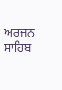ਅਰਜਨ ਸਾਹਿਬ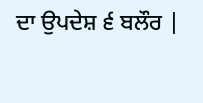ਦਾ ਉਪਦੇਸ਼ ੬ ਬਲੌਰ |